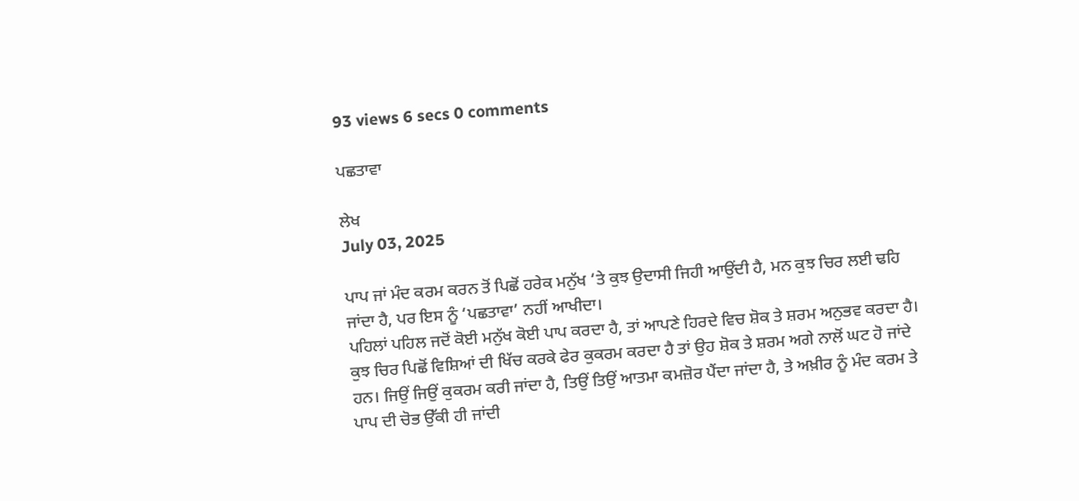93 views 6 secs 0 comments

ਪਛਤਾਵਾ

ਲੇਖ
July 03, 2025

ਪਾਪ ਜਾਂ ਮੰਦ ਕਰਮ ਕਰਨ ਤੋਂ ਪਿਛੋਂ ਹਰੇਕ ਮਨੁੱਖ ‘ਤੇ ਕੁਝ ਉਦਾਸੀ ਜਿਹੀ ਆਉਂਦੀ ਹੈ, ਮਨ ਕੁਝ ਚਿਰ ਲਈ ਢਹਿ ਜਾਂਦਾ ਹੈ, ਪਰ ਇਸ ਨੂੰ ‘ਪਛਤਾਵਾ’ ਨਹੀਂ ਆਖੀਦਾ।
ਪਹਿਲਾਂ ਪਹਿਲ ਜਦੋਂ ਕੋਈ ਮਨੁੱਖ ਕੋਈ ਪਾਪ ਕਰਦਾ ਹੈ, ਤਾਂ ਆਪਣੇ ਹਿਰਦੇ ਵਿਚ ਸ਼ੋਕ ਤੇ ਸ਼ਰਮ ਅਨੁਭਵ ਕਰਦਾ ਹੈ। ਕੁਝ ਚਿਰ ਪਿਛੋਂ ਵਿਸ਼ਿਆਂ ਦੀ ਖਿੱਚ ਕਰਕੇ ਫੇਰ ਕੁਕਰਮ ਕਰਦਾ ਹੈ ਤਾਂ ਉਹ ਸ਼ੋਕ ਤੇ ਸ਼ਰਮ ਅਗੇ ਨਾਲੋਂ ਘਟ ਹੋ ਜਾਂਦੇ ਹਨ। ਜਿਉਂ ਜਿਉਂ ਕੁਕਰਮ ਕਰੀ ਜਾਂਦਾ ਹੈ, ਤਿਉਂ ਤਿਉਂ ਆਤਮਾ ਕਮਜ਼ੋਰ ਪੈਂਦਾ ਜਾਂਦਾ ਹੈ, ਤੇ ਅਖ਼ੀਰ ਨੂੰ ਮੰਦ ਕਰਮ ਤੇ ਪਾਪ ਦੀ ਚੋਭ ਉੱਕੀ ਹੀ ਜਾਂਦੀ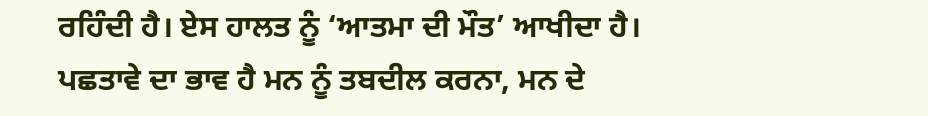ਰਹਿੰਦੀ ਹੈ। ਏਸ ਹਾਲਤ ਨੂੰ ‘ਆਤਮਾ ਦੀ ਮੌਤ’ ਆਖੀਦਾ ਹੈ।
ਪਛਤਾਵੇ ਦਾ ਭਾਵ ਹੈ ਮਨ ਨੂੰ ਤਬਦੀਲ ਕਰਨਾ, ਮਨ ਦੇ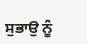ਸੁਭਾਉ ਨੂੰ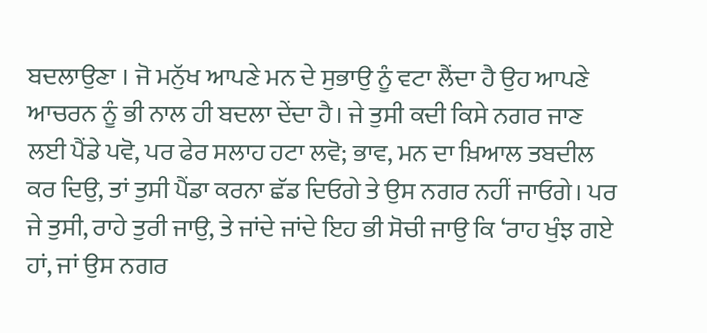ਬਦਲਾਉਣਾ । ਜੋ ਮਨੁੱਖ ਆਪਣੇ ਮਨ ਦੇ ਸੁਭਾਉ ਨੂੰ ਵਟਾ ਲੈਂਦਾ ਹੈ ਉਹ ਆਪਣੇ ਆਚਰਨ ਨੂੰ ਭੀ ਨਾਲ ਹੀ ਬਦਲਾ ਦੇਂਦਾ ਹੈ। ਜੇ ਤੁਸੀ ਕਦੀ ਕਿਸੇ ਨਗਰ ਜਾਣ ਲਈ ਪੈਂਡੇ ਪਵੋ, ਪਰ ਫੇਰ ਸਲਾਹ ਹਟਾ ਲਵੋ; ਭਾਵ, ਮਨ ਦਾ ਖ਼ਿਆਲ ਤਬਦੀਲ ਕਰ ਦਿਉ, ਤਾਂ ਤੁਸੀ ਪੈਂਡਾ ਕਰਨਾ ਛੱਡ ਦਿਓਗੇ ਤੇ ਉਸ ਨਗਰ ਨਹੀਂ ਜਾਓਗੇ। ਪਰ ਜੇ ਤੁਸੀ, ਰਾਹੇ ਤੁਰੀ ਜਾਉ, ਤੇ ਜਾਂਦੇ ਜਾਂਦੇ ਇਹ ਭੀ ਸੋਚੀ ਜਾਉ ਕਿ ‘ਰਾਹ ਖੁੰਝ ਗਏ ਹਾਂ, ਜਾਂ ਉਸ ਨਗਰ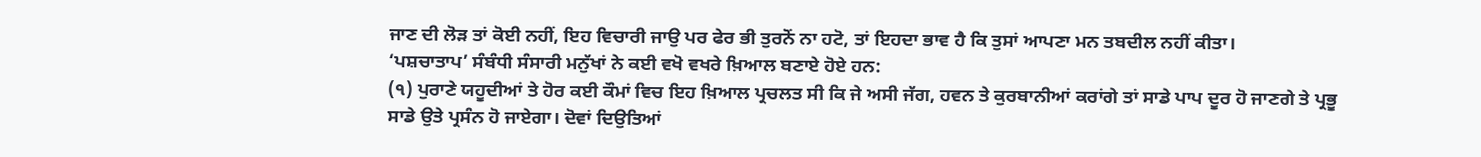ਜਾਣ ਦੀ ਲੋੜ ਤਾਂ ਕੋਈ ਨਹੀਂ, ਇਹ ਵਿਚਾਰੀ ਜਾਉ ਪਰ ਫੇਰ ਭੀ ਤੁਰਨੋਂ ਨਾ ਹਟੋ, ਤਾਂ ਇਹਦਾ ਭਾਵ ਹੈ ਕਿ ਤੁਸਾਂ ਆਪਣਾ ਮਨ ਤਬਦੀਲ ਨਹੀਂ ਕੀਤਾ।
‘ਪਸ਼ਚਾਤਾਪ’ ਸੰਬੰਧੀ ਸੰਸਾਰੀ ਮਨੁੱਖਾਂ ਨੇ ਕਈ ਵਖੋ ਵਖਰੇ ਖ਼ਿਆਲ ਬਣਾਏ ਹੋਏ ਹਨ:
(੧) ਪੁਰਾਣੇ ਯਹੂਦੀਆਂ ਤੇ ਹੋਰ ਕਈ ਕੌਮਾਂ ਵਿਚ ਇਹ ਖ਼ਿਆਲ ਪ੍ਰਚਲਤ ਸੀ ਕਿ ਜੇ ਅਸੀ ਜੱਗ, ਹਵਨ ਤੇ ਕੁਰਬਾਨੀਆਂ ਕਰਾਂਗੇ ਤਾਂ ਸਾਡੇ ਪਾਪ ਦੂਰ ਹੋ ਜਾਣਗੇ ਤੇ ਪ੍ਰਭੂ ਸਾਡੇ ਉਤੇ ਪ੍ਰਸੰਨ ਹੋ ਜਾਏਗਾ। ਦੋਵਾਂ ਦਿਉਤਿਆਂ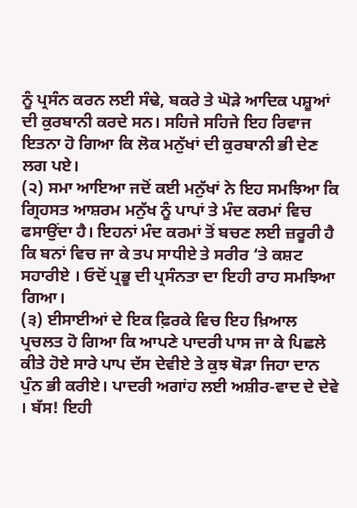ਨੂੰ ਪ੍ਰਸੰਨ ਕਰਨ ਲਈ ਸੰਢੇ, ਬਕਰੇ ਤੇ ਘੋੜੇ ਆਦਿਕ ਪਸ਼ੂਆਂ ਦੀ ਕੁਰਬਾਨੀ ਕਰਦੇ ਸਨ। ਸਹਿਜੇ ਸਹਿਜੇ ਇਹ ਰਿਵਾਜ ਇਤਨਾ ਹੋ ਗਿਆ ਕਿ ਲੋਕ ਮਨੁੱਖਾਂ ਦੀ ਕੁਰਬਾਨੀ ਭੀ ਦੇਣ ਲਗ ਪਏ।
(੨) ਸਮਾ ਆਇਆ ਜਦੋਂ ਕਈ ਮਨੁੱਖਾਂ ਨੇ ਇਹ ਸਮਝਿਆ ਕਿ ਗ੍ਰਿਹਸਤ ਆਸ਼ਰਮ ਮਨੁੱਖ ਨੂੰ ਪਾਪਾਂ ਤੇ ਮੰਦ ਕਰਮਾਂ ਵਿਚ ਫਸਾਉਂਦਾ ਹੈ। ਇਹਨਾਂ ਮੰਦ ਕਰਮਾਂ ਤੋਂ ਬਚਣ ਲਈ ਜ਼ਰੂਰੀ ਹੈ ਕਿ ਬਨਾਂ ਵਿਚ ਜਾ ਕੇ ਤਪ ਸਾਧੀਏ ਤੇ ਸਰੀਰ ‘ਤੇ ਕਸ਼ਟ ਸਹਾਰੀਏ । ਓਦੋਂ ਪ੍ਰਭੂ ਦੀ ਪ੍ਰਸੰਨਤਾ ਦਾ ਇਹੀ ਰਾਹ ਸਮਝਿਆ ਗਿਆ।
(੩) ਈਸਾਈਆਂ ਦੇ ਇਕ ਫ਼ਿਰਕੇ ਵਿਚ ਇਹ ਖ਼ਿਆਲ ਪ੍ਰਚਲਤ ਹੋ ਗਿਆ ਕਿ ਆਪਣੇ ਪਾਦਰੀ ਪਾਸ ਜਾ ਕੇ ਪਿਛਲੇ ਕੀਤੇ ਹੋਏ ਸਾਰੇ ਪਾਪ ਦੱਸ ਦੇਵੀਏ ਤੇ ਕੁਝ ਥੋੜਾ ਜਿਹਾ ਦਾਨ ਪੁੰਨ ਭੀ ਕਰੀਏ। ਪਾਦਰੀ ਅਗਾਂਹ ਲਈ ਅਸ਼ੀਰ-ਵਾਦ ਦੇ ਦੇਵੇ । ਬੱਸ! ਇਹੀ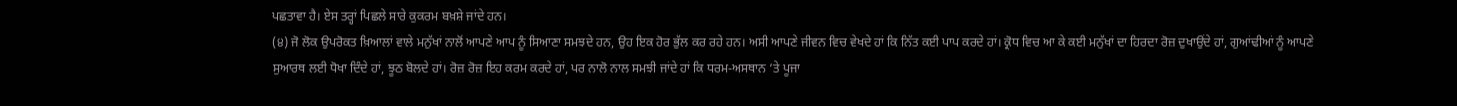ਪਛਤਾਵਾ ਹੈ। ਏਸ ਤਰ੍ਹਾਂ ਪਿਛਲੇ ਸਾਰੇ ਕੁਕਰਮ ਬਖ਼ਸ਼ੇ ਜਾਂਦੇ ਹਨ।
(੪) ਜੋ ਲੋਕ ਉਪਰੋਕਤ ਖ਼ਿਆਲਾਂ ਵਾਲੇ ਮਨੁੱਖਾਂ ਨਾਲੋਂ ਆਪਣੇ ਆਪ ਨੂੰ ਸਿਆਣਾ ਸਮਝਦੇ ਹਨ, ਉਹ ਇਕ ਹੋਰ ਭੁੱਲ ਕਰ ਰਹੇ ਹਨ। ਅਸੀ ਆਪਣੇ ਜੀਵਨ ਵਿਚ ਵੇਖਦੇ ਹਾਂ ਕਿ ਨਿੱਤ ਕਈ ਪਾਪ ਕਰਦੇ ਹਾਂ। ਕ੍ਰੋਧ ਵਿਚ ਆ ਕੇ ਕਈ ਮਨੁੱਖਾਂ ਦਾ ਹਿਰਦਾ ਰੋਜ਼ ਦੁਖਾਉਂਦੇ ਹਾਂ, ਗੁਆਂਢੀਆਂ ਨੂੰ ਆਪਣੇ ਸੁਆਰਥ ਲਈ ਧੋਖਾ ਦਿੰਦੇ ਹਾਂ, ਝੂਠ ਬੋਲਦੇ ਹਾਂ। ਰੋਜ਼ ਰੋਜ਼ ਇਹ ਕਰਮ ਕਰਦੇ ਹਾਂ, ਪਰ ਨਾਲੋ ਨਾਲ ਸਮਝੀ ਜਾਂਦੇ ਹਾਂ ਕਿ ਧਰਮ-ਅਸਥਾਨ ‘ਤੇ ਪੂਜਾ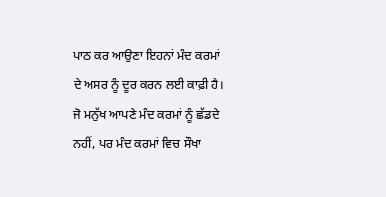ਪਾਠ ਕਰ ਆਉਣਾ ਇਹਨਾਂ ਮੰਦ ਕਰਮਾਂ ਦੇ ਅਸਰ ਨੂੰ ਦੂਰ ਕਰਨ ਲਈ ਕਾਫ਼ੀ ਹੈ।
ਜੋ ਮਨੁੱਖ ਆਪਣੇ ਮੰਦ ਕਰਮਾਂ ਨੂੰ ਛੱਡਦੇ ਨਹੀਂ, ਪਰ ਮੰਦ ਕਰਮਾਂ ਵਿਚ ਸੌਖਾ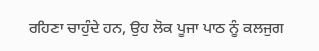ਰਹਿਣਾ ਚਾਹੁੰਦੇ ਹਨ, ਉਹ ਲੋਕ ਪੂਜਾ ਪਾਠ ਨੂੰ ਕਲਜੁਗ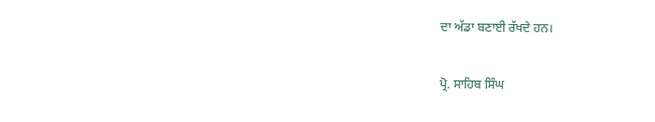ਦਾ ਅੱਡਾ ਬਣਾਈ ਰੱਖਦੇ ਹਨ।

ਪ੍ਰੋ. ਸਾਹਿਬ ਸਿੰਘ